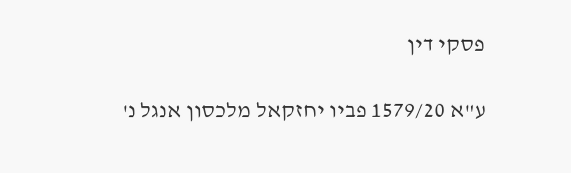פסקי דין

ע"א 1579/20 פביו יחזקאל מלכסון אנגל נ'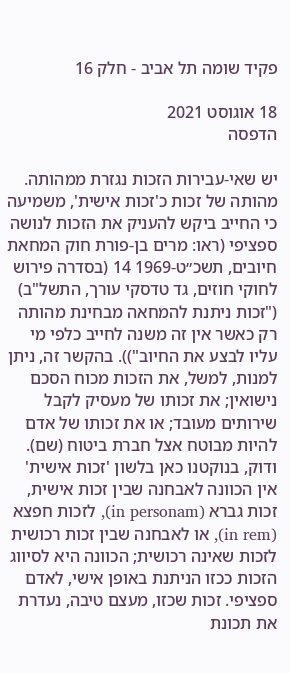פקיד שומה תל אביב - חלק 16

18 אוגוסט 2021
הדפסה

יש שאי-עבירות הזכות נגזרת ממהותה. מהותה של זכות כ'זכות אישית', משמיעה כי החייב ביקש להעניק את הזכות לנושה ספציפי (ראו: מרים בן-פורת חוק המחאת חיובים, תשכ״ט-1969 14 (בסדרה פירוש לחוקי חוזים, גד טדסקי עורך, התשל"ב) ("זכות ניתנת להמחאה מבחינת מהותה רק כאשר אין זה משנה לחייב כלפי מי עליו לבצע את החיוב")). בהקשר זה, ניתן למנות, למשל, את הזכות מכוח הסכם נישואין; את זכותו של מעסיק לקבל שירותים מעובד; או את זכותו של אדם להיות מבוטח אצל חברת ביטוח (שם). ודוק, בנוקטנו כאן בלשון 'זכות אישית' אין הכוונה לאבחנה שבין זכות אישית, זכות גברא (in personam), לזכות חפצא (in rem), או לאבחנה שבין זכות רכושית לזכות שאינה רכושית; הכוונה היא לסיווג הזכות ככזו הניתנת באופן אישי, לאדם ספציפי. זכות שכזו, מעצם טיבה, נעדרת את תכונת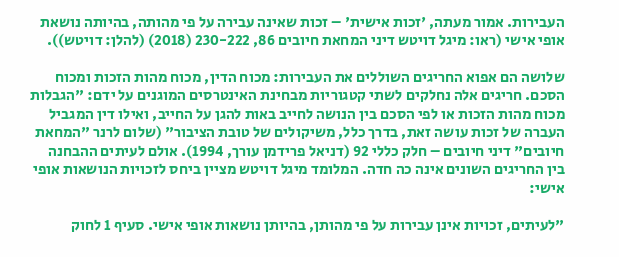העבירות. אמור מעתה, 'זכות אישית' – זכות שאינה עבירה על פי מהותה, בהיותה נושאת אופי אישי (ראו: מיגל דויטש דיני המחאת חיובים 86, 230-222 (2018) (להלן: דויטש)).

שלושה הם אפוא החריגים השוללים את העבירות: מכוח הדין, מכוח מהות הזכות ומכוח הסכם. חריגים אלה נחלקים לשתי קטגוריות מבחינת האינטרסים המוגנים על ידם: "הגבלות מכוח מהות הזכות או לפי הסכם בין הנושה לחייב באות להגן על החייב, ואילו דין המגביל העברה של זכות עושה זאת, בדרך כלל, משיקולים של טובת הציבור" (שלום לרנר "המחאת חיובים" דיני חיובים – חלק כללי 92 (דניאל פרידמן עורך, 1994). אולם לעיתים ההבחנה בין החריגים השונים אינה כה חדה. המלומד מיגל דויטש מציין ביחס לזכויות הנושאות אופי אישי:

"לעיתים, זכויות אינן עבירות על פי מהותן, בהיותן נושאות אופי אישי. סעיף 1 לחוק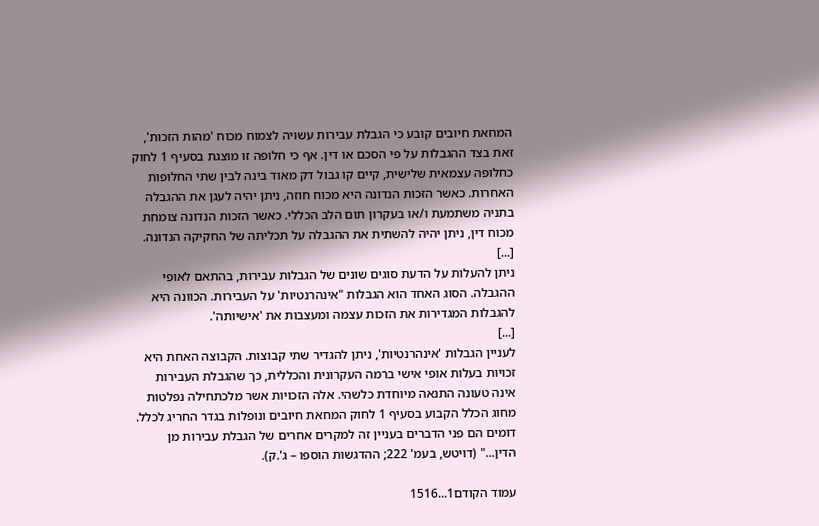המחאת חיובים קובע כי הגבלת עבירות עשויה לצמוח מכוח 'מהות הזכות', זאת בצד ההגבלות על פי הסכם או דין. אף כי חלופה זו מוצגת בסעיף 1 לחוק כחלופה עצמאית שלישית, קיים קו גבול דק מאוד בינה לבין שתי החלופות האחרות. כאשר הזכות הנדונה היא מכוח חוזה, ניתן יהיה לעגן את ההגבלה בתניה משתמעת ו/או בעקרון תום הלב הכללי. כאשר הזכות הנדונה צומחת מכוח דין, ניתן יהיה להשתית את ההגבלה על תכליתה של החקיקה הנדונה.
[...]
ניתן להעלות על הדעת סוגים שונים של הגבלות עבירות, בהתאם לאופי ההגבלה. הסוג האחד הוא הגבלות "אינהרנטיות' על העבירות. הכוונה היא להגבלות המגדירות את הזכות עצמה ומעצבות את 'אישיותה'.
[...]
לעניין הגבלות 'אינהרנטיות', ניתן להגדיר שתי קבוצות. הקבוצה האחת היא זכויות בעלות אופי אישי ברמה העקרונית והכללית, כך שהגבלת העבירות אינה טעונה התנאה מיוחדת כלשהי. אלה הזכויות אשר מלכתחילה נפלטות מחוג הכלל הקבוע בסעיף 1 לחוק המחאת חיובים ונופלות בגדר החריג לכלל. דומים הם פני הדברים בעניין זה למקרים אחרים של הגבלת עבירות מן הדין..." (דויטש, בעמ' 222; ההדגשות הוספו – ג'.ק).

עמוד הקודם1...1516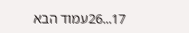17...26עמוד הבא